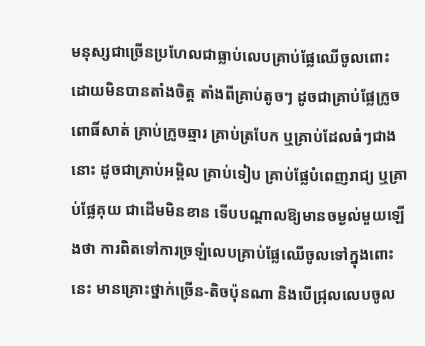មនុស្សជាច្រើនប្រហែលជាធ្លាប់លេបគ្រាប់ផ្លែឈើចូលពោះដោយមិនបានតាំងចិត្ត តាំងពីគ្រាប់តូចៗ ដូចជាគ្រាប់ផ្លែក្រូចពោធិ៍សាត់ គ្រាប់ក្រូចឆ្មារ គ្រាប់ត្របែក ឬគ្រាប់ដែលធំៗជាងនោះ ដូចជាគ្រាប់អម្ពិល គ្រាប់ទៀប គ្រាប់ផ្លែបំពេញរាជ្យ ឬគ្រាប់ផ្លែគុយ ជាដើមមិនខាន ទើបបណ្ដាលឱ្យមានចម្ងល់មួយឡើងថា ការពិតទៅការច្រឡំលេបគ្រាប់ផ្លែឈើចូលទៅក្នុងពោះនេះ មានគ្រោះថ្នាក់ច្រើន-តិចប៉ុនណា និងបើជ្រុលលេបចូល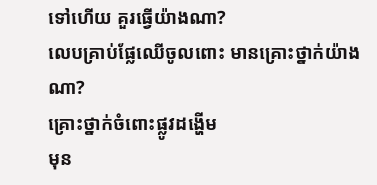ទៅហើយ គួរធ្វើយ៉ាងណា?
លេបគ្រាប់ផ្លែឈើចូលពោះ មានគ្រោះថ្នាក់យ៉ាងណា?
គ្រោះថ្នាក់ចំពោះផ្លូវដង្ហើម
មុន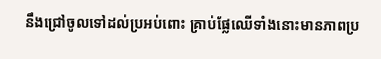នឹងជ្រៅចូលទៅដល់ប្រអប់ពោះ គ្រាប់ផ្លែឈើទាំងនោះមានភាពប្រ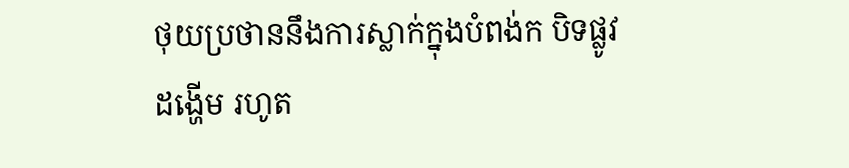ថុយប្រថាននឹងការស្លាក់ក្នុងបំពង់ក បិទផ្លូវដង្ហើម រហូត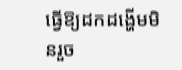ធ្វើឱ្យដកដង្ហើមមិនរួច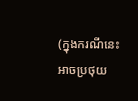(ក្នុងករណីនេះអាចប្រថុយ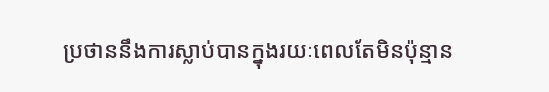ប្រថាននឹងការស្លាប់បានក្នុងរយៈពេលតែមិនប៉ុន្មាន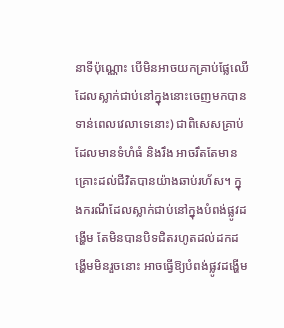នាទីប៉ុណ្ណោះ បើមិនអាចយកគ្រាប់ផ្លែឈើដែលស្លាក់ជាប់នៅក្នុងនោះចេញមកបានទាន់ពេលវេលាទេនោះ) ជាពិសេសគ្រាប់ដែលមានទំហំធំ និងរឹង អាចរឹតតែមានគ្រោះដល់ជីវិតបានយ៉ាងឆាប់រហ័ស។ ក្នុងករណីដែលស្លាក់ជាប់នៅក្នុងបំពង់ផ្លូវដង្ហើម តែមិនបានបិទជិតរហូតដល់ដកដង្ហើមមិនរួចនោះ អាចធ្វើឱ្យបំពង់ផ្លូវដង្ហើម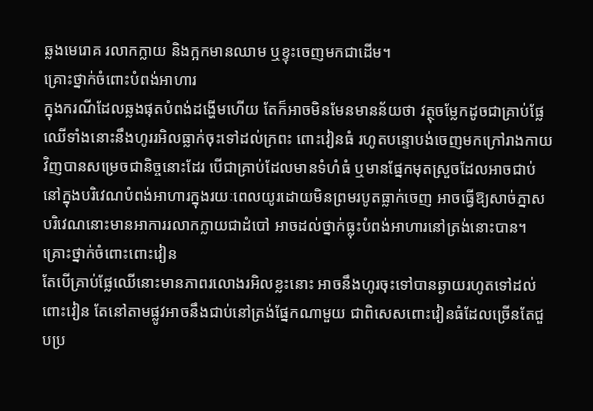ឆ្លងមេរោគ រលាកក្លាយ និងក្អកមានឈាម ឬខ្ទុះចេញមកជាដើម។
គ្រោះថ្នាក់ចំពោះបំពង់អាហារ
ក្នុងករណីដែលឆ្លងផុតបំពង់ដង្ហើមហើយ តែក៏អាចមិនមែនមានន័យថា វត្ថុចម្លែកដូចជាគ្រាប់ផ្លែឈើទាំងនោះនឹងហូររអិលធ្លាក់ចុះទៅដល់ក្រពះ ពោះវៀនធំ រហូតបន្ទោបង់ចេញមកក្រៅរាងកាយវិញបានសម្រេចជានិច្ចនោះដែរ បើជាគ្រាប់ដែលមានទំហំធំ ឬមានផ្នែកមុតស្រួចដែលអាចជាប់នៅក្នុងបរិវេណបំពង់អាហារក្នុងរយៈពេលយូរដោយមិនព្រមរបូតធ្លាក់ចេញ អាចធ្វើឱ្យសាច់ភ្នាសបរិវេណនោះមានអាការរលាកក្លាយជាដំបៅ អាចដល់ថ្នាក់ធ្លុះបំពង់អាហារនៅត្រង់នោះបាន។
គ្រោះថ្នាក់ចំពោះពោះវៀន
តែបើគ្រាប់ផ្លែឈើនោះមានភាពរលោងរអិលខ្លះនោះ អាចនឹងហូរចុះទៅបានឆ្ងាយរហូតទៅដល់ពោះវៀន តែនៅតាមផ្លូវអាចនឹងជាប់នៅត្រង់ផ្នែកណាមួយ ជាពិសេសពោះវៀនធំដែលច្រើនតែជួបប្រ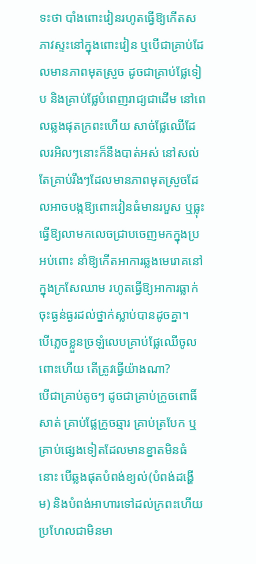ទះថា បាំងពោះវៀនរហូតធ្វើឱ្យកើតសភាវស្ទះនៅក្នុងពោះវៀន ឬបើជាគ្រាប់ដែលមានភាពមុតស្រួច ដូចជាគ្រាប់ផ្លែទៀប និងគ្រាប់ផ្លែបំពេញរាជ្យជាដើម នៅពេលឆ្លងផុតក្រពះហើយ សាច់ផ្លែឈើដែលរអិលៗនោះក៏នឹងបាត់អស់ នៅសល់តែគ្រាប់រឹងៗដែលមានភាពមុតស្រួចដែលអាចបង្កឱ្យពោះវៀនធំមានរបួស ឬធ្លុះ ធ្វើឱ្យលាមកលេចជ្រាបចេញមកក្នុងប្រអប់ពោះ នាំឱ្យកើតអាការឆ្លងមេរោគនៅក្នុងក្រសែឈាម រហូតធ្វើឱ្យអាការធ្លាក់ចុះធ្ងន់ធ្ងរដល់ថ្នាក់ស្លាប់បានដូចគ្នា។
បើភ្លេចខ្លួនច្រឡំលេបគ្រាប់ផ្លែឈើចូលពោះហើយ តើត្រូវធ្វើយ៉ាងណា?
បើជាគ្រាប់តូចៗ ដូចជាគ្រាប់ក្រូចពោធិ៍សាត់ គ្រាប់ផ្លែក្រូចឆ្មារ គ្រាប់ត្របែក ឬគ្រាប់ផ្សេងទៀតដែលមានខ្នាតមិនធំនោះ បើឆ្លងផុតបំពង់ខ្យល់(បំពង់ដង្ហើម) និងបំពង់អាហារទៅដល់ក្រពះហើយ ប្រហែលជាមិនមា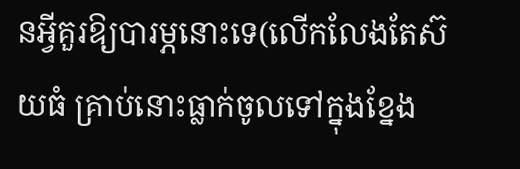នអ្វីគួរឱ្យបារម្ភនោះទេ(លើកលែងតែស៊យធំ គ្រាប់នោះធ្លាក់ចូលទៅក្នុងខ្នែង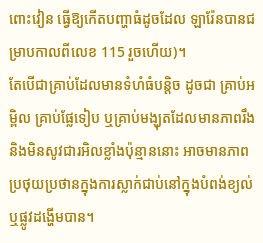ពោះវៀន ធ្វើឱ្យកើតបញ្ហាធំដូចដែល ឡារ៉ែនបានជម្រាបកាលពីលេខ 115 រួចហើយ)។
តែបើជាគ្រាប់ដែលមានទំហំធំបន្តិច ដូចជា គ្រាប់អម្ពិល គ្រាប់ផ្លែទៀប ឬគ្រាប់មង្ឃុតដែលមានភាពរឹង និងមិនសូវជារអិលខ្លាំងប៉ុន្មាននោះ អាចមានភាពប្រថុយប្រថានក្នុងការស្លាក់ជាប់នៅក្នុងបំពង់ខ្យល់ ឬផ្លូវដង្ហើមបាន។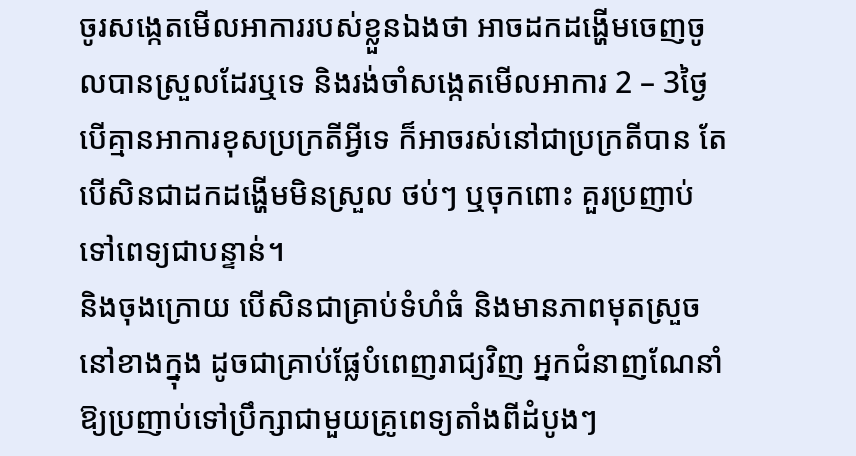ចូរសង្កេតមើលអាការរបស់ខ្លួនឯងថា អាចដកដង្ហើមចេញចូលបានស្រួលដែរឬទេ និងរង់ចាំសង្កេតមើលអាការ 2 – 3ថ្ងៃ បើគ្មានអាការខុសប្រក្រតីអ្វីទេ ក៏អាចរស់នៅជាប្រក្រតីបាន តែបើសិនជាដកដង្ហើមមិនស្រួល ថប់ៗ ឬចុកពោះ គួរប្រញាប់ទៅពេទ្យជាបន្ទាន់។
និងចុងក្រោយ បើសិនជាគ្រាប់ទំហំធំ និងមានភាពមុតស្រួចនៅខាងក្នុង ដូចជាគ្រាប់ផ្លែបំពេញរាជ្យវិញ អ្នកជំនាញណែនាំឱ្យប្រញាប់ទៅប្រឹក្សាជាមួយគ្រូពេទ្យតាំងពីដំបូងៗ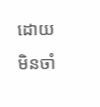ដោយមិនចាំ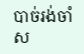បាច់រង់ចាំស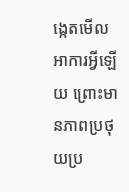ង្កេតមើលអាការអ្វីឡើយ ព្រោះមានភាពប្រថុយប្រ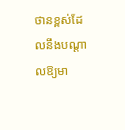ថានខ្ពស់ដែលនឹងបណ្ដាលឱ្យមា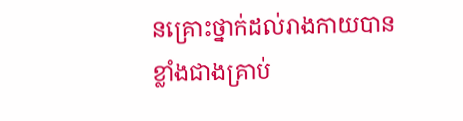នគ្រោះថ្នាក់ដល់រាងកាយបានខ្លាំងជាងគ្រាប់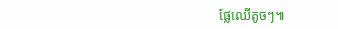ផ្លែឈើតូចៗ៕